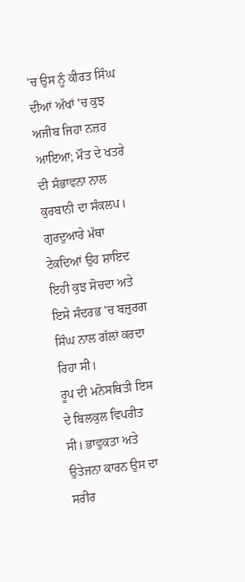'ਚ ਉਸ ਨੂੰ ਕੀਰਤ ਸਿੰਘ ਦੀਆਂ ਅੱਖਾਂ 'ਚ ਕੁਝ ਅਜੀਬ ਜਿਹਾ ਨਜ਼ਰ ਆਇਆ; ਮੌਤ ਦੇ ਖਤਰੇ ਦੀ ਸੰਭਾਵਨਾ ਨਾਲ ਕੁਰਬਾਨੀ ਦਾ ਸੰਕਲਪ। ਗੁਰਦੁਆਰੇ ਮੱਥਾ ਟੇਕਦਿਆਂ ਉਹ ਸ਼ਾਇਦ ਇਹੀ ਕੁਝ ਸੋਚਦਾ ਅਤੇ ਇਸੇ ਸੰਦਰਭ 'ਚ ਬਜ਼ੁਰਗ ਸਿੰਘ ਨਾਲ ਗੱਲਾਂ ਕਰਦਾ ਰਿਹਾ ਸੀ।
ਰੂਪ ਦੀ ਮਨੋਸਥਿਤੀ ਇਸ ਦੇ ਬਿਲਕੁਲ ਵਿਪਰੀਤ ਸੀ। ਭਾਵੁਕਤਾ ਅਤੇ ਉਤੇਜਨਾ ਕਾਰਨ ਉਸ ਦਾ ਸਰੀਰ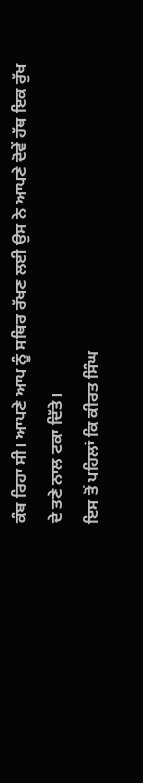ਕੰਬ ਰਿਹਾ ਸੀ। ਆਪਣੇ ਆਪ ਨੂੰ ਸਥਿਰ ਰੱਖਣ ਲਈ ਉਸ ਨੇ ਆਪਣੇ ਦੋਵੇਂ ਹੱਥ ਇਕ ਰੁੱਖ ਦੇ ਤਣੇ ਨਾਲ ਟਕਾ ਦਿੱਤੇ।
ਇਸ ਤੋਂ ਪਹਿਲਾਂ ਕਿ ਕੀਰਤ ਸਿੰਘ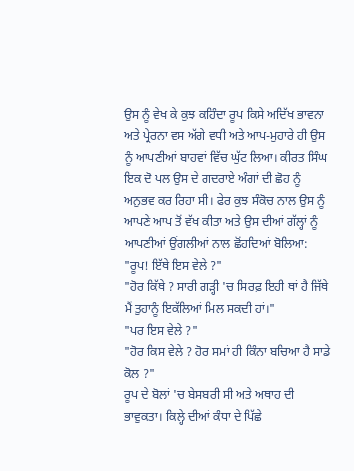ਉਸ ਨੂੰ ਵੇਖ ਕੇ ਕੁਝ ਕਹਿੰਦਾ ਰੂਪ ਕਿਸੇ ਅਦਿੱਖ ਭਾਵਨਾ ਅਤੇ ਪ੍ਰੇਰਨਾ ਵਸ ਅੱਗੇ ਵਧੀ ਅਤੇ ਆਪ-ਮੁਹਾਰੇ ਹੀ ਉਸ ਨੂੰ ਆਪਣੀਆਂ ਬਾਹਵਾਂ ਵਿੱਚ ਘੁੱਟ ਲਿਆ। ਕੀਰਤ ਸਿੰਘ ਇਕ ਦੋ ਪਲ ਉਸ ਦੇ ਗਦਰਾਏ ਅੰਗਾਂ ਦੀ ਛੋਹ ਨੂੰ ਅਨੁਭਵ ਕਰ ਰਿਹਾ ਸੀ। ਫੇਰ ਕੁਝ ਸੰਕੋਚ ਨਾਲ ਉਸ ਨੂੰ ਆਪਣੇ ਆਪ ਤੋਂ ਵੱਖ ਕੀਤਾ ਅਤੇ ਉਸ ਦੀਆਂ ਗੱਲ੍ਹਾਂ ਨੂੰ ਆਪਣੀਆਂ ਉਂਗਲੀਆਂ ਨਾਲ ਛੋਂਹਦਿਆਂ ਬੋਲਿਆ:
"ਰੂਪ! ਇੱਥੇ ਇਸ ਵੇਲੇ ?"
"ਹੋਰ ਕਿੱਥੇ ? ਸਾਰੀ ਗੜ੍ਹੀ 'ਚ ਸਿਰਫ਼ ਇਹੀ ਥਾਂ ਹੈ ਜਿੱਥੇ ਮੈਂ ਤੁਹਾਨੂੰ ਇਕੱਲਿਆਂ ਮਿਲ ਸਕਦੀ ਹਾਂ।"
"ਪਰ ਇਸ ਵੇਲੇ ?"
"ਹੋਰ ਕਿਸ ਵੇਲੇ ? ਹੋਰ ਸਮਾਂ ਹੀ ਕਿੰਨਾ ਬਚਿਆ ਹੈ ਸਾਡੇ ਕੋਲ ?"
ਰੂਪ ਦੇ ਬੋਲਾਂ 'ਚ ਬੇਸਬਰੀ ਸੀ ਅਤੇ ਅਥਾਹ ਦੀ ਭਾਵੁਕਤਾ। ਕਿਲ੍ਹੇ ਦੀਆਂ ਕੰਧਾ ਦੇ ਪਿੱਛੇ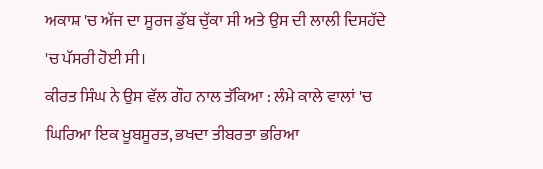ਅਕਾਸ਼ 'ਚ ਅੱਜ ਦਾ ਸੂਰਜ ਡੁੱਬ ਚੁੱਕਾ ਸੀ ਅਤੇ ਉਸ ਦੀ ਲਾਲੀ ਦਿਸਹੱਦੇ 'ਚ ਪੱਸਰੀ ਹੋਈ ਸੀ।
ਕੀਰਤ ਸਿੰਘ ਨੇ ਉਸ ਵੱਲ ਗੌਹ ਨਾਲ ਤੱਕਿਆ : ਲੰਮੇ ਕਾਲੇ ਵਾਲਾਂ 'ਚ ਘਿਰਿਆ ਇਕ ਖੂਬਸੂਰਤ, ਭਖਦਾ ਤੀਬਰਤਾ ਭਰਿਆ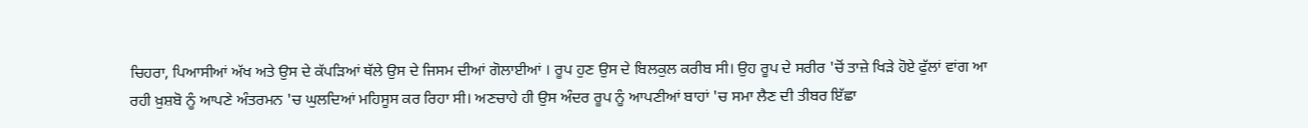ਚਿਹਰਾ, ਪਿਆਸੀਆਂ ਅੱਖ ਅਤੇ ਉਸ ਦੇ ਕੱਪੜਿਆਂ ਥੱਲੇ ਉਸ ਦੇ ਜਿਸਮ ਦੀਆਂ ਗੋਲਾਈਆਂ । ਰੂਪ ਹੁਣ ਉਸ ਦੇ ਬਿਲਕੁਲ ਕਰੀਬ ਸੀ। ਉਹ ਰੂਪ ਦੇ ਸਰੀਰ 'ਚੋਂ ਤਾਜ਼ੇ ਖਿੜੇ ਹੋਏ ਫੁੱਲਾਂ ਵਾਂਗ ਆ ਰਹੀ ਖ਼ੁਸ਼ਬੋ ਨੂੰ ਆਪਣੇ ਅੰਤਰਮਨ 'ਚ ਘੁਲਦਿਆਂ ਮਹਿਸੂਸ ਕਰ ਰਿਹਾ ਸੀ। ਅਣਚਾਹੇ ਹੀ ਉਸ ਅੰਦਰ ਰੂਪ ਨੂੰ ਆਪਣੀਆਂ ਬਾਹਾਂ 'ਚ ਸਮਾ ਲੈਣ ਦੀ ਤੀਬਰ ਇੱਛਾ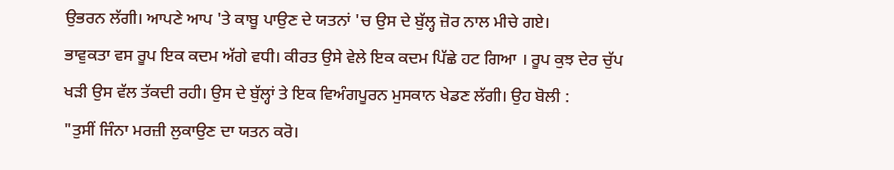ਉਭਰਨ ਲੱਗੀ। ਆਪਣੇ ਆਪ 'ਤੇ ਕਾਬੂ ਪਾਉਣ ਦੇ ਯਤਨਾਂ 'ਚ ਉਸ ਦੇ ਬੁੱਲ੍ਹ ਜ਼ੋਰ ਨਾਲ ਮੀਚੇ ਗਏ।
ਭਾਵੁਕਤਾ ਵਸ ਰੂਪ ਇਕ ਕਦਮ ਅੱਗੇ ਵਧੀ। ਕੀਰਤ ਉਸੇ ਵੇਲੇ ਇਕ ਕਦਮ ਪਿੱਛੇ ਹਟ ਗਿਆ । ਰੂਪ ਕੁਝ ਦੇਰ ਚੁੱਪ ਖੜੀ ਉਸ ਵੱਲ ਤੱਕਦੀ ਰਹੀ। ਉਸ ਦੇ ਬੁੱਲ੍ਹਾਂ ਤੇ ਇਕ ਵਿਅੰਗਪੂਰਨ ਮੁਸਕਾਨ ਖੇਡਣ ਲੱਗੀ। ਉਹ ਬੋਲੀ :
"ਤੁਸੀਂ ਜਿੰਨਾ ਮਰਜ਼ੀ ਲੁਕਾਉਣ ਦਾ ਯਤਨ ਕਰੋ।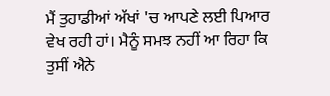ਮੈਂ ਤੁਹਾਡੀਆਂ ਅੱਖਾਂ 'ਚ ਆਪਣੇ ਲਈ ਪਿਆਰ ਵੇਖ ਰਹੀ ਹਾਂ। ਮੈਨੂੰ ਸਮਝ ਨਹੀਂ ਆ ਰਿਹਾ ਕਿ ਤੁਸੀਂ ਐਨੇ